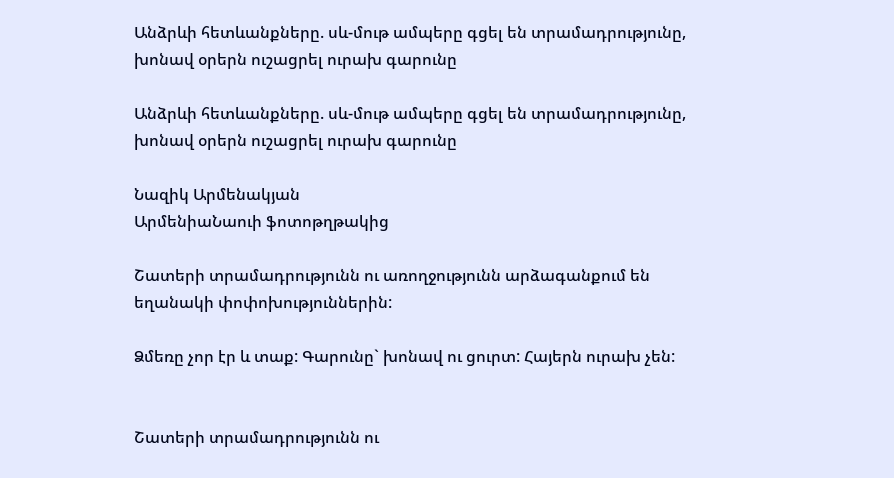Անձրևի հետևանքները. սև-մութ ամպերը գցել են տրամադրությունը, խոնավ օրերն ուշացրել ուրախ գարունը

Անձրևի հետևանքները. սև-մութ ամպերը գցել են տրամադրությունը, խոնավ օրերն ուշացրել ուրախ գարունը

Նազիկ Արմենակյան
ԱրմենիաՆաուի ֆոտոթղթակից

Շատերի տրամադրությունն ու առողջությունն արձագանքում են եղանակի փոփոխություններին:

Ձմեռը չոր էր և տաք: Գարունը` խոնավ ու ցուրտ: Հայերն ուրախ չեն:


Շատերի տրամադրությունն ու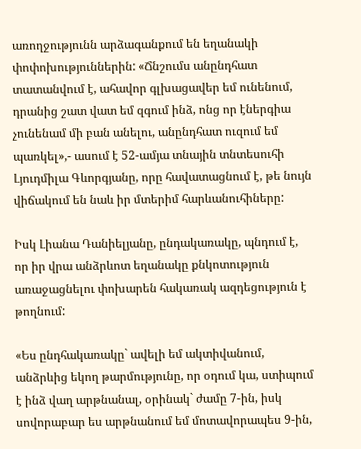առողջությունն արձագանքում են եղանակի փոփոխություններին: «Ճնշումս անընդհատ տատանվում է, ահավոր գլխացավեր եմ ունենում, դրանից շատ վատ եմ զգում ինձ, ոնց որ էներգիա չունենամ մի բան անելու, անընդհատ ուզում եմ պառկել»,- ասում է 52-ամյա տնային տնտեսուհի Լյուդմիլա Գևորգյանը, որը հավատացնում է, թե նույն վիճակում են նաև իր մտերիմ հարևանուհիները:

Իսկ Լիանա Դանիելյանը, ընդակառակը, պնդում է, որ իր վրա անձրևոտ եղանակը քնկոտություն առաջացնելու փոխարեն հակառակ ազդեցություն է թողնում:

«Ես ընդհակառակը` ավելի եմ ակտիվանում, անձրևից եկող թարմությունը, որ օդում կա, ստիպում է ինձ վաղ արթնանալ, օրինակ` ժամը 7-ին, իսկ սովորաբար ես արթնանում եմ մոտավորապես 9-ին,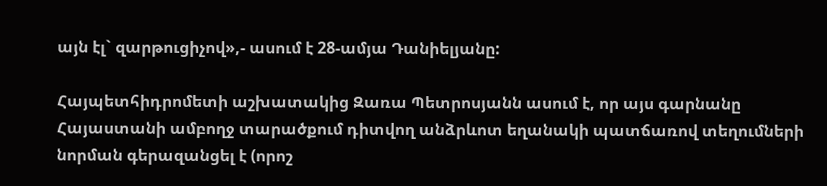այն էլ` զարթուցիչով»,- ասում է 28-ամյա Դանիելյանը:

Հայպետհիդրոմետի աշխատակից Զառա Պետրոսյանն ասում է, որ այս գարնանը Հայաստանի ամբողջ տարածքում դիտվող անձրևոտ եղանակի պատճառով տեղումների նորման գերազանցել է (որոշ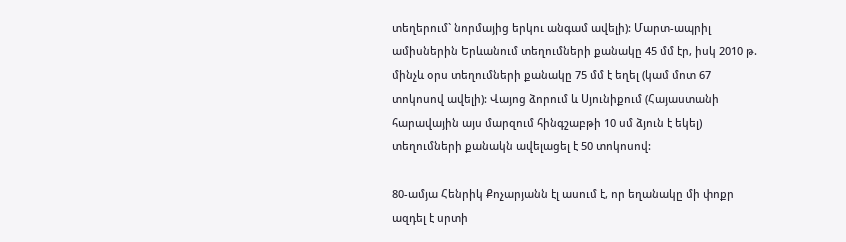տեղերում` նորմայից երկու անգամ ավելի): Մարտ-ապրիլ ամիսներին Երևանում տեղումների քանակը 45 մմ էր, իսկ 2010 թ. մինչև օրս տեղումների քանակը 75 մմ է եղել (կամ մոտ 67 տոկոսով ավելի): Վայոց ձորում և Սյունիքում (Հայաստանի հարավային այս մարզում հինգշաբթի 10 սմ ձյուն է եկել) տեղումների քանակն ավելացել է 50 տոկոսով:

80-ամյա Հենրիկ Քոչարյանն էլ ասում է, որ եղանակը մի փոքր ազդել է սրտի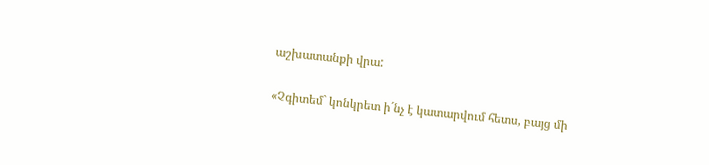աշխատանքի վրա:

«Չգիտեմ` կոնկրետ ի´նչ է կատարվում հետս, բայց մի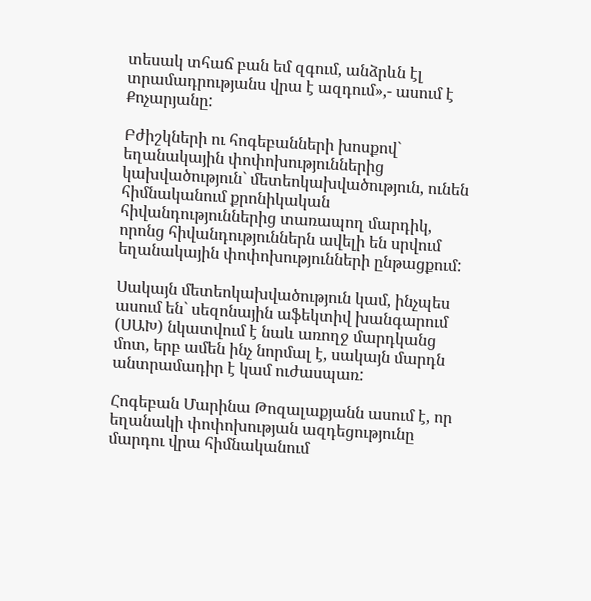տեսակ տհաճ բան եմ զգում, անձրևն էլ տրամադրությանս վրա է ազդում»,- ասում է Քոչարյանը:

Բժիշկների ու հոգեբանների խոսքով` եղանակային փոփոխություններից կախվածություն` մետեոկախվածություն, ունեն հիմնականում քրոնիկական հիվանդություններից տառապող մարդիկ, որոնց հիվանդություններն ավելի են սրվում եղանակային փոփոխությունների ընթացքում:

Սակայն մետեոկախվածություն կամ, ինչպես ասում են` սեզոնային աֆեկտիվ խանգարում (ՍԱԽ) նկատվում է նաև առողջ մարդկանց մոտ, երբ ամեն ինչ նորմալ է, սակայն մարդն անտրամադիր է կամ ուժասպառ:

Հոգեբան Մարինա Թոզալաքյանն ասում է, որ եղանակի փոփոխության ազդեցությունը մարդու վրա հիմնականում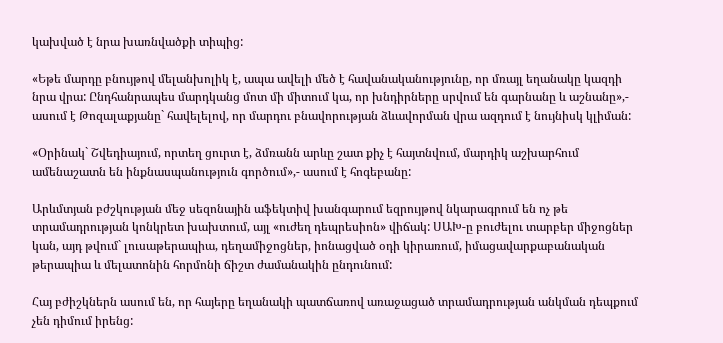կախված է նրա խառնվածքի տիպից:

«Եթե մարդը բնույթով մելանխոլիկ է, ապա ավելի մեծ է հավանականությունը, որ մռայլ եղանակը կազդի նրա վրա: Ընդհանրապես մարդկանց մոտ մի միտում կա, որ խնդիրները սրվում են գարնանը և աշնանը»,- ասում է Թոզալաքյանը` հավելելով, որ մարդու բնավորության ձևավորման վրա ազդում է նույնիսկ կլիման:

«Օրինակ` Շվեդիայում, որտեղ ցուրտ է, ձմռանն արևը շատ քիչ է հայտնվում, մարդիկ աշխարհում ամենաշատն են ինքնասպանություն գործում»,- ասում է հոգեբանը:

Արևմտյան բժշկության մեջ սեզոնային աֆեկտիվ խանգարում եզրույթով նկարագրում են ոչ թե տրամադրության կոնկրետ խախտում, այլ «ուժեղ դեպրեսիոն» վիճակ: ՍԱԽ-ը բուժելու տարբեր միջոցներ կան, այդ թվում` լուսաթերապիա, դեղամիջոցներ, իոնացված օդի կիրառում, իմացավարքաբանական թերապիա և մելատոնին հորմոնի ճիշտ ժամանակին ընդունում:

Հայ բժիշկներն ասում են, որ հայերը եղանակի պատճառով առաջացած տրամադրության անկման դեպքում չեն դիմում իրենց: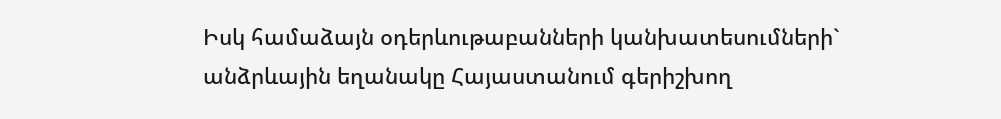Իսկ համաձայն օդերևութաբանների կանխատեսումների` անձրևային եղանակը Հայաստանում գերիշխող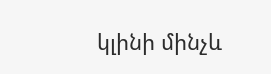կլինի մինչև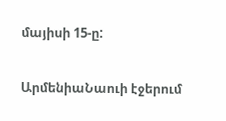մայիսի 15-ը:

ԱրմենիաՆաուի էջերում